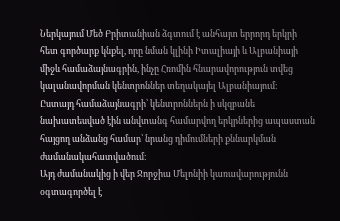Ներկայում Մեծ Բրիտանիան ձգտում է անհայտ երրորդ երկրի հետ գործարք կնքել, որը նման կլինի Իտալիայի և Ալբանիայի միջև համաձայնագրին, ինչը Հռոմին հնարավորություն տվեց կալանավորման կենտրոններ տեղակայել Ալբանիայում։
Ըստայդ համաձայնագրի՝ կենտրոններն ի սկզբանե նախատեսված էին անվտանգ համարվող երկրներից ապաստան հայցող անձանց համար՝ նրանց դիմումների քննարկման ժամանակահատվածում։
Այդ ժամանակից ի վեր Ջորջիա Մելոնիի կառավարությունն օգտագործել է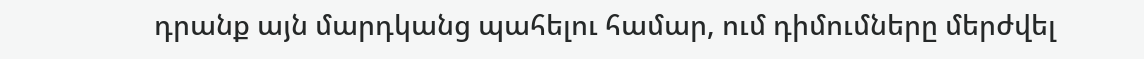դրանք այն մարդկանց պահելու համար, ում դիմումները մերժվել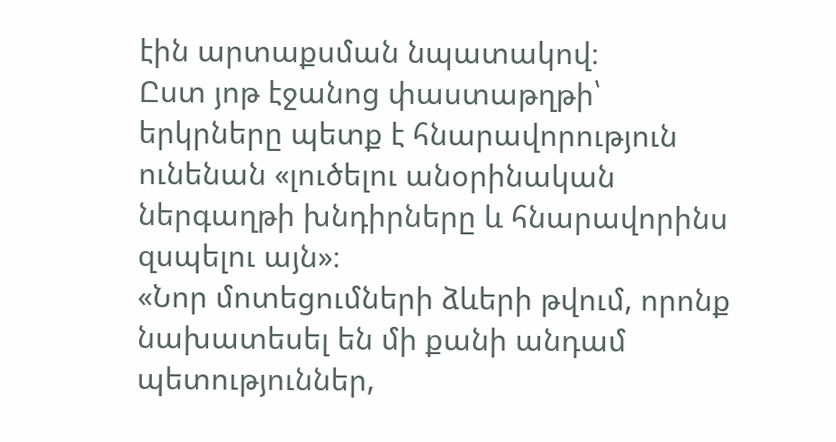էին արտաքսման նպատակով։
Ըստ յոթ էջանոց փաստաթղթի՝ երկրները պետք է հնարավորություն ունենան «լուծելու անօրինական ներգաղթի խնդիրները և հնարավորինս զսպելու այն»։
«Նոր մոտեցումների ձևերի թվում, որոնք նախատեսել են մի քանի անդամ պետություններ,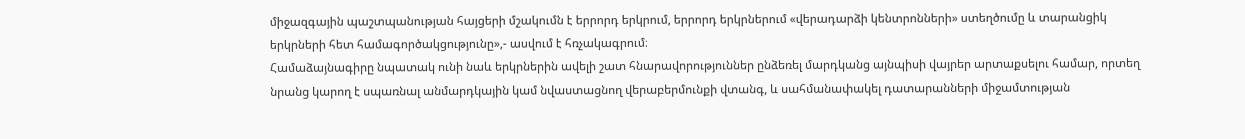միջազգային պաշտպանության հայցերի մշակումն է երրորդ երկրում, երրորդ երկրներում «վերադարձի կենտրոնների» ստեղծումը և տարանցիկ երկրների հետ համագործակցությունը»,- ասվում է հռչակագրում։
Համաձայնագիրը նպատակ ունի նաև երկրներին ավելի շատ հնարավորություններ ընձեռել մարդկանց այնպիսի վայրեր արտաքսելու համար, որտեղ նրանց կարող է սպառնալ անմարդկային կամ նվաստացնող վերաբերմունքի վտանգ, և սահմանափակել դատարանների միջամտության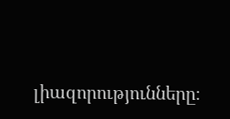լիազորությունները։